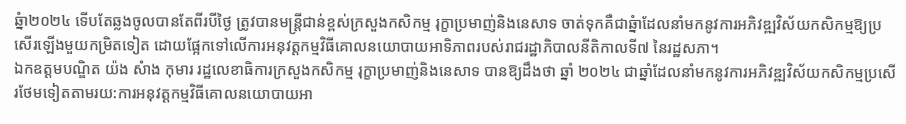ឆ្នំា២០២៤ ទើបតែឆ្លងចូលបានតែពីរបីថ្ងៃ ត្រូវបានមន្ត្រីជាន់ខ្ពស់ក្រសួងកសិកម្ម រុក្ខាប្រមាញ់និងនេសាទ ចាត់ទុកគឺជាឆ្នំាដែលនាំមកនូវការអភិវឌ្ឍវិស័យកសិកម្មឱ្យប្រសើរឡើងមួយកម្រិតទៀត ដោយផ្អែកទៅលើការអនុវត្តកម្មវិធីគោលនយោបាយអាទិភាពរបស់រាជរដ្ឋាភិបាលនីតិកាលទី៧ នៃរដ្ឋសភា។
ឯកឧត្តមបណ្ឌិត យ៉ង សំាង កុមារ រដ្ឋលេខាធិការក្រសួងកសិកម្ម រុក្ខាប្រមាញ់និងនេសាទ បានឱ្យដឹងថា ឆ្នាំ ២០២៤ ជាឆ្នាំដែលនាំមកនូវការអភិវឌ្ឍវិស័យកសិកម្មប្រសើរថែមទៀតតាមរយ:ការអនុវត្តកម្មវិធីគោលនយោបាយអា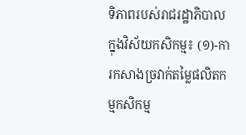ទិភាពរបស់រាជរដ្ឋាភិបាលក្នុងវិស័យកសិកម្ម៖ (១)-ការកសាងច្រវាក់តម្លៃផលិតកម្មកសិកម្ម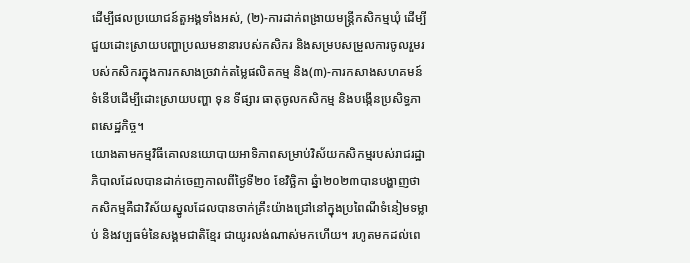ដេីម្បីផលប្រយោជន៍តួអង្គទាំងអស់, (២)-ការដាក់ពង្រាយមន្រ្តីកសិកម្មឃុំ ដើម្បីជួយដោះស្រាយបញ្ហាប្រឈមនានារបស់កសិករ និងសម្របសម្រួលការចូលរួមរបស់កសិករក្នុងការកសាងច្រវាក់តម្លៃផលិតកម្ម និង(៣)-ការកសាងសហគមន៍ទំនើបដើម្បីដោះស្រាយបញ្ហា ទុន ទីផ្សារ ធាតុចូលកសិកម្ម និងបង្កើនប្រសិទ្ធភាពសេដ្ឋកិច្ច។
យោងតាមកម្មវិធីគោលនយោបាយអាទិភាពសម្រាប់វិស័យកសិកម្មរបស់រាជរដ្ឋាភិបាលដែលបានដាក់ចេញកាលពីថ្ងៃទី២០ ខែវិច្ឆិកា ឆ្នំា២០២៣បានបង្ហាញថា កសិកម្មគឺជាវិស័យស្នូលដែលបានចាក់គ្រឹះយ៉ាងជ្រៅនៅក្នុងប្រពៃណីទំនៀមទម្លាប់ និងវប្បធម៌នៃសង្គមជាតិខ្មែរ ជាយូរលង់ណាស់មកហើយ។ រហូតមកដល់ពេ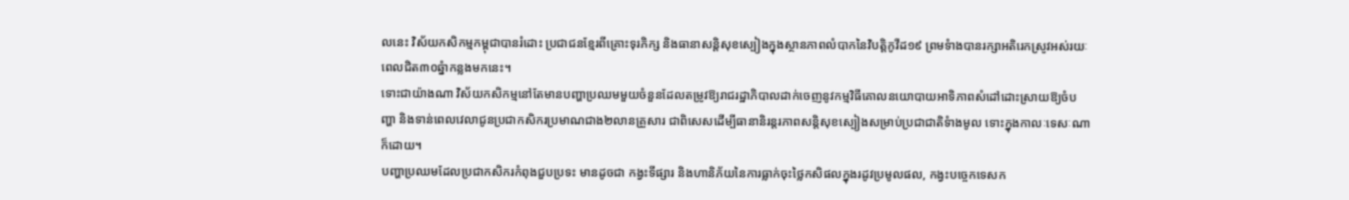លនេះ វិស័យកសិកម្មកម្ពុជាបានរំដោះ ប្រជាជនខ្មែរពីគ្រោះទុរភិក្ស និងធានាសន្តិសុខស្បៀងក្នុងស្ថានភាពលំបាកនៃវិបត្តិកូវីដ១៩ ព្រមទំាងបានរក្សាអតិរេកស្រូវអស់រយៈពេលជិត៣០ឆ្នំាកន្លងមកនេះ។
ទោះជាយ៉ាងណា វិស័យកសិកម្មនៅតែមានបញ្ហាប្រឈមមួយចំនួនដែលតម្រូវឱ្យរាជរដ្ឋាភិបាលដាក់ចេញនូវកម្មវិធីគោលនយោបាយអាទិភាពសំដៅដោះស្រាយឱ្យចំបញ្ហា និងទាន់ពេលវេលាជូនប្រជាកសិករប្រមាណជាង២លានគ្រួសារ ជាពិសេសដើម្បីធានានិរន្តរភាពសន្តិសុខស្បៀងសម្រាប់ប្រជាជាតិទំាងមូល ទោះក្នុងកាលៈទេសៈណាក៏ដោយ។
បញ្ហាប្រឈមដែលប្រជាកសិករកំពុងជួបប្រទះ មានដូចជា កង្វះទីផ្សារ និងហានិភ័យនៃការធ្លាក់ចុះថ្លៃកសិផលក្នុងរដូវប្រមូលផល, កង្វះបច្ចេកទេសក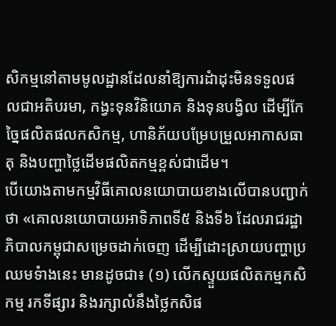សិកម្មនៅតាមមូលដ្ឋានដែលនាំឱ្យការដំាដុះមិនទទួលផលជាអតិបរមា, កង្វះទុនវិនិយោគ និងទុនបង្វិល ដើម្បីកែច្នៃផលិតផលកសិកម្ម, ហានិភ័យបម្រែបម្រួលអាកាសធាតុ និងបញ្ហាថ្លៃដើមផលិតកម្មខ្ពស់ជាដើម។
បើយោងតាមកម្មវិធីគោលនយោបាយខាងលើបានបញ្ជាក់ថា «គោលនយោបាយអាទិភាពទី៥ និងទី៦ ដែលរាជរដ្ឋាភិបាលកម្ពុជាសម្រេចដាក់ចេញ ដើម្បីដោះស្រាយបញ្ហាប្រឈមទំាងនេះ មានដូចជា៖ (១) លើកស្ទួយផលិតកម្មកសិកម្ម រកទីផ្សារ និងរក្សាលំនឹងថ្លៃកសិផ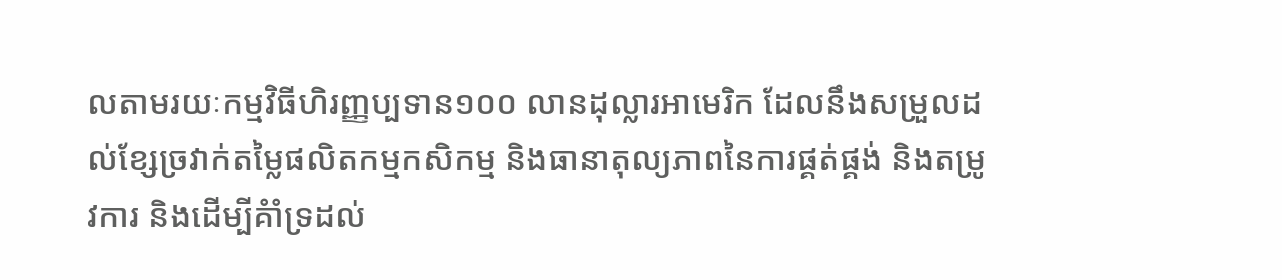លតាមរយៈកម្មវិធីហិរញ្ញប្បទាន១០០ លានដុល្លារអាមេរិក ដែលនឹងសម្រួលដល់ខ្សែច្រវាក់តម្លៃផលិតកម្មកសិកម្ម និងធានាតុល្យភាពនៃការផ្គត់ផ្គង់ និងតម្រូវការ និងដើម្បីគំាំទ្រដល់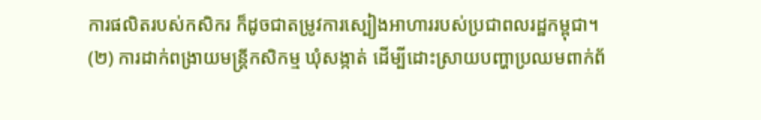ការផលិតរបស់កសិករ ក៏ដូចជាតម្រូវការស្បៀងអាហាររបស់ប្រជាពលរដ្ឋកម្ពុជា។ (២) ការដាក់ពង្រាយមន្ត្រីកសិកម្ម ឃុំសង្កាត់ ដើម្បីដោះស្រាយបញ្ហាប្រឈមពាក់ព័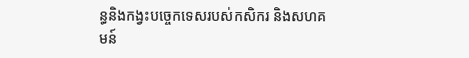ន្ធនិងកង្វះបច្ចេកទេសរបស់កសិករ និងសហគមន៍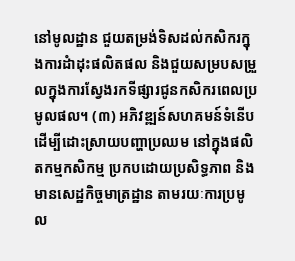នៅមូលដ្ឋាន ជួយតម្រង់ទិសដល់កសិករក្នុងការដំាដុះផលិតផល និងជួយសម្របសម្រួលក្នុងការស្វែងរកទីផ្សារជូនកសិករពេលប្រមូលផល។ (៣) អភិវឌ្ឍន៍សហគមន៍ទំនើប ដើម្បីដោះស្រាយបញ្ហាប្រឈម នៅក្នុងផលិតកម្មកសិកម្ម ប្រកបដោយប្រសិទ្ធភាព និងមានសេដ្ឋកិច្ចមាត្រដ្ឋាន តាមរយៈការប្រមូល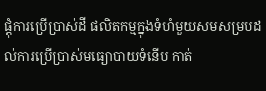ផ្តុំការប្រើប្រាស់ដី ផលិតកម្មក្នុងទំហំមួយសមសម្របដល់ការប្រើប្រាស់មធ្យោបាយទំនើប កាត់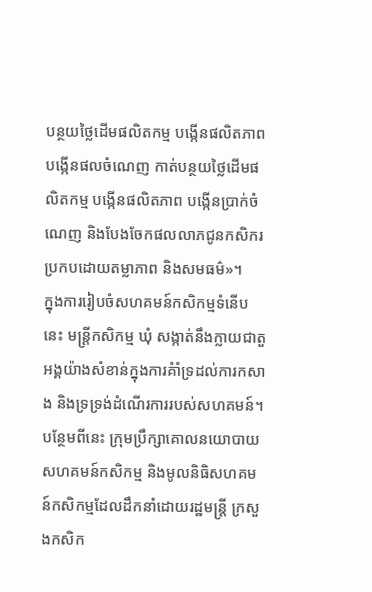បន្ថយថ្លៃដើមផលិតកម្ម បង្កើនផលិតភាព បង្កើនផលចំណេញ កាត់បន្ថយថ្លៃដើមផលិតកម្ម បង្កើនផលិតភាព បង្កើនប្រាក់ចំណេញ និងបែងចែកផលលាភជូនកសិករប្រកបដោយតម្លាភាព និងសមធម៌»។
ក្នុងការរៀបចំសហគមន៍កសិកម្មទំនើបនេះ មន្ត្រីកសិកម្ម ឃុំ សង្កាត់នឹងក្លាយជាតួអង្គយ៉ាងសំខាន់ក្នុងការគំាំទ្រដល់ការកសាង និងទ្រទ្រង់ដំណើរការរបស់សហគមន៍។ បន្ថែមពីនេះ ក្រុមប្រឹក្សាគោលនយោបាយសហគមន៍កសិកម្ម និងមូលនិធិសហគមន៍កសិកម្មដែលដឹកនាំដោយរដ្ឋមន្ត្រី ក្រសួងកសិក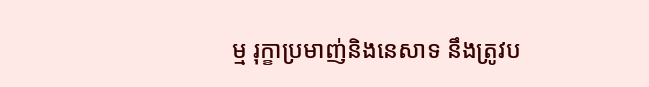ម្ម រុក្ខាប្រមាញ់និងនេសាទ នឹងត្រូវប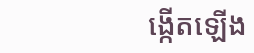ង្កើតឡើង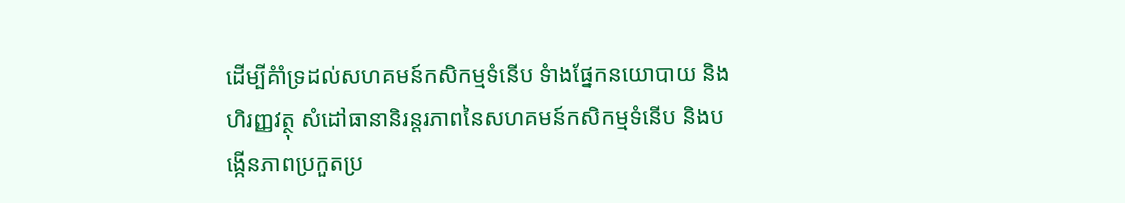ដើម្បីគំាំទ្រដល់សហគមន៍កសិកម្មទំនើប ទំាងផ្នែកនយោបាយ និងហិរញ្ញវត្ថុ សំដៅធានានិរន្តរភាពនៃសហគមន៍កសិកម្មទំនើប និងបង្កើនភាពប្រកួតប្រ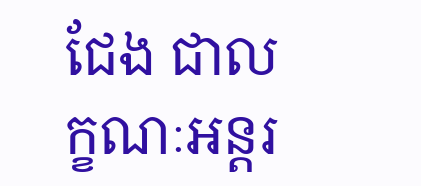ជែង ជាលក្ខណៈអន្តរ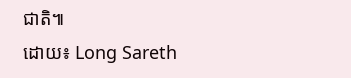ជាតិ៕
ដោយ៖ Long Sareth